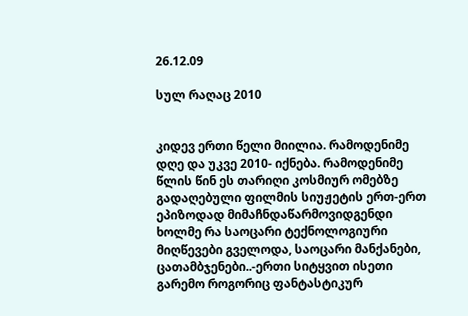26.12.09

სულ რაღაც 2010


კიდევ ერთი წელი მიილია. რამოდენიმე დღე და უკვე 2010- იქნება. რამოდენიმე წლის წინ ეს თარიღი კოსმიურ ომებზე გადაღებული ფილმის სიუჟეტის ერთ-ერთ ეპიზოდად მიმაჩნდაწარმოვიდგენდი ხოლმე რა საოცარი ტექნოლოგიური მიღწევები გველოდა, საოცარი მანქანები, ცათამბჯენები..-ერთი სიტყვით ისეთი გარემო როგორიც ფანტასტიკურ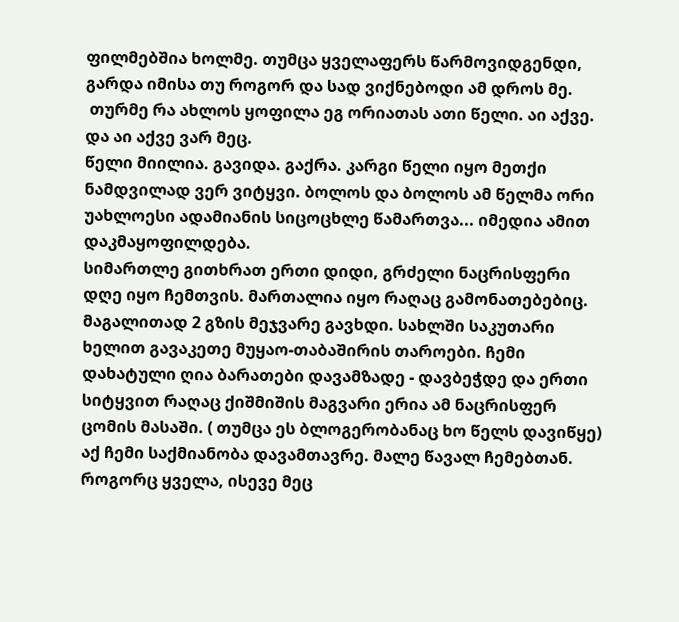ფილმებშია ხოლმე. თუმცა ყველაფერს წარმოვიდგენდი, გარდა იმისა თუ როგორ და სად ვიქნებოდი ამ დროს მე.
 თურმე რა ახლოს ყოფილა ეგ ორიათას ათი წელი. აი აქვე. და აი აქვე ვარ მეც.
წელი მიილია. გავიდა. გაქრა. კარგი წელი იყო მეთქი ნამდვილად ვერ ვიტყვი. ბოლოს და ბოლოს ამ წელმა ორი უახლოესი ადამიანის სიცოცხლე წამართვა... იმედია ამით დაკმაყოფილდება.
სიმართლე გითხრათ ერთი დიდი, გრძელი ნაცრისფერი დღე იყო ჩემთვის. მართალია იყო რაღაც გამონათებებიც. მაგალითად 2 გზის მეჯვარე გავხდი. სახლში საკუთარი ხელით გავაკეთე მუყაო-თაბაშირის თაროები. ჩემი დახატული ღია ბარათები დავამზადე - დავბეჭდე და ერთი სიტყვით რაღაც ქიშმიშის მაგვარი ერია ამ ნაცრისფერ ცომის მასაში. ( თუმცა ეს ბლოგერობანაც ხო წელს დავიწყე)
აქ ჩემი საქმიანობა დავამთავრე. მალე წავალ ჩემებთან. როგორც ყველა, ისევე მეც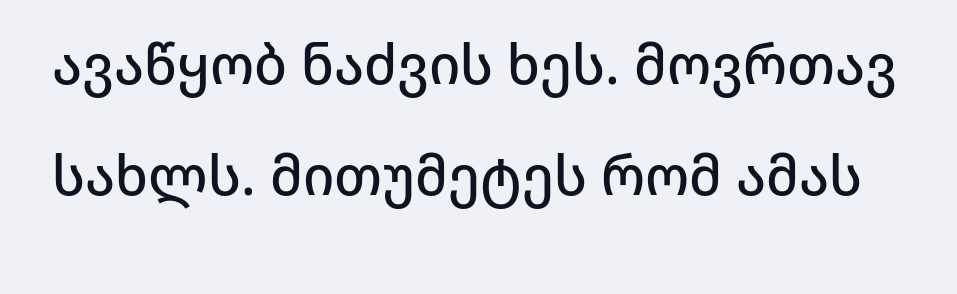ავაწყობ ნაძვის ხეს. მოვრთავ სახლს. მითუმეტეს რომ ამას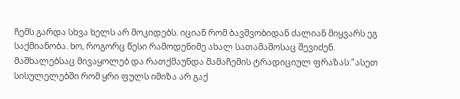ჩემს გარდა სხვა ხელს არ მოკიდებს. იციან რომ ბავშვობიდან ძალიან მიყვარს ეგ საქმიანობა. ხო, როგორც წესი რამოდენიმე ახალ სათამაშოსაც შევიძენ. მაშხალებსაც მივაყოლებ და რათქმაუნდა მამაჩემის ტრადიციულ ფრაზას:"ასეთ სისულელებში რომ ყრი ფულს იმიზა არ გაქ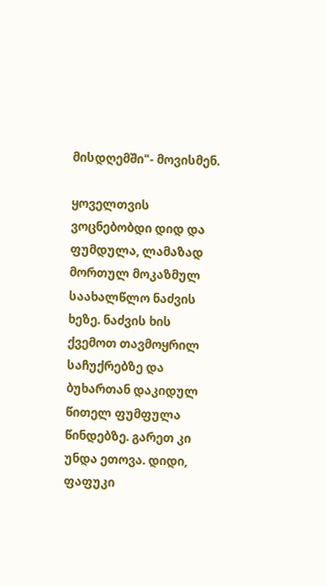მისდღემში"- მოვისმენ.

ყოველთვის ვოცნებობდი დიდ და ფუმდულა, ლამაზად მორთულ მოკაზმულ საახალწლო ნაძვის ხეზე. ნაძვის ხის ქვემოთ თავმოყრილ საჩუქრებზე და ბუხართან დაკიდულ წითელ ფუმფულა წინდებზე. გარეთ კი უნდა ეთოვა. დიდი, ფაფუკი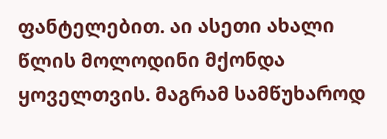ფანტელებით. აი ასეთი ახალი წლის მოლოდინი მქონდა ყოველთვის. მაგრამ სამწუხაროდ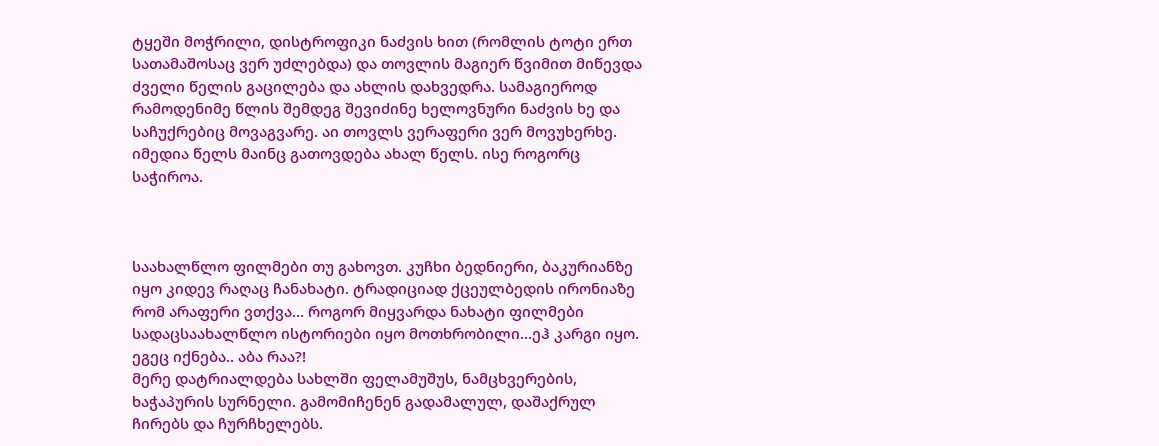ტყეში მოჭრილი, დისტროფიკი ნაძვის ხით (რომლის ტოტი ერთ სათამაშოსაც ვერ უძლებდა) და თოვლის მაგიერ წვიმით მიწევდა ძველი წელის გაცილება და ახლის დახვედრა. სამაგიეროდ რამოდენიმე წლის შემდეგ შევიძინე ხელოვნური ნაძვის ხე და საჩუქრებიც მოვაგვარე. აი თოვლს ვერაფერი ვერ მოვუხერხე. იმედია წელს მაინც გათოვდება ახალ წელს. ისე როგორც საჭიროა.



საახალწლო ფილმები თუ გახოვთ. კუჩხი ბედნიერი, ბაკურიანზე იყო კიდევ რაღაც ჩანახატი. ტრადიციად ქცეულბედის ირონიაზე რომ არაფერი ვთქვა… როგორ მიყვარდა ნახატი ფილმები სადაცსაახალწლო ისტორიები იყო მოთხრობილი...ეჰ კარგი იყო.
ეგეც იქნება.. აბა რაა?!
მერე დატრიალდება სახლში ფელამუშუს, ნამცხვერების, ხაჭაპურის სურნელი. გამომიჩენენ გადამალულ, დაშაქრულ ჩირებს და ჩურჩხელებს.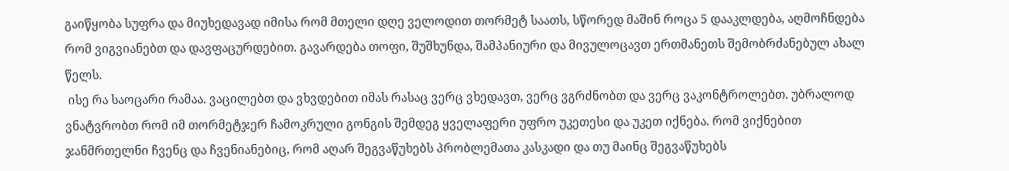გაიწყობა სუფრა და მიუხედავად იმისა რომ მთელი დღე ველოდით თორმეტ საათს, სწორედ მაშინ როცა 5 დააკლდება, აღმოჩნდება რომ ვიგვიანებთ და დავფაცურდებით. გავარდება თოფი, შუშხუნდა, შამპანიური და მივულოცავთ ერთმანეთს შემობრძანებულ ახალ წელს.
 ისე რა საოცარი რამაა. ვაცილებთ და ვხვდებით იმას რასაც ვერც ვხედავთ, ვერც ვგრძნობთ და ვერც ვაკონტროლებთ. უბრალოდ ვნატვრობთ რომ იმ თორმეტჯერ ჩამოკრული გონგის შემდეგ ყველაფერი უფრო უკეთესი და უკეთ იქნება. რომ ვიქნებით ჯანმრთელნი ჩვენც და ჩვენიანებიც, რომ აღარ შეგვაწუხებს პრობლემათა კასკადი და თუ მაინც შეგვაწუხებს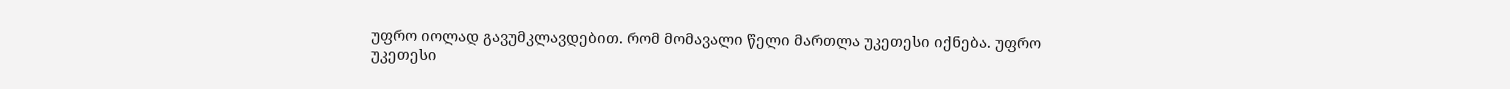უფრო იოლად გავუმკლავდებით. რომ მომავალი წელი მართლა უკეთესი იქნება. უფრო უკეთესი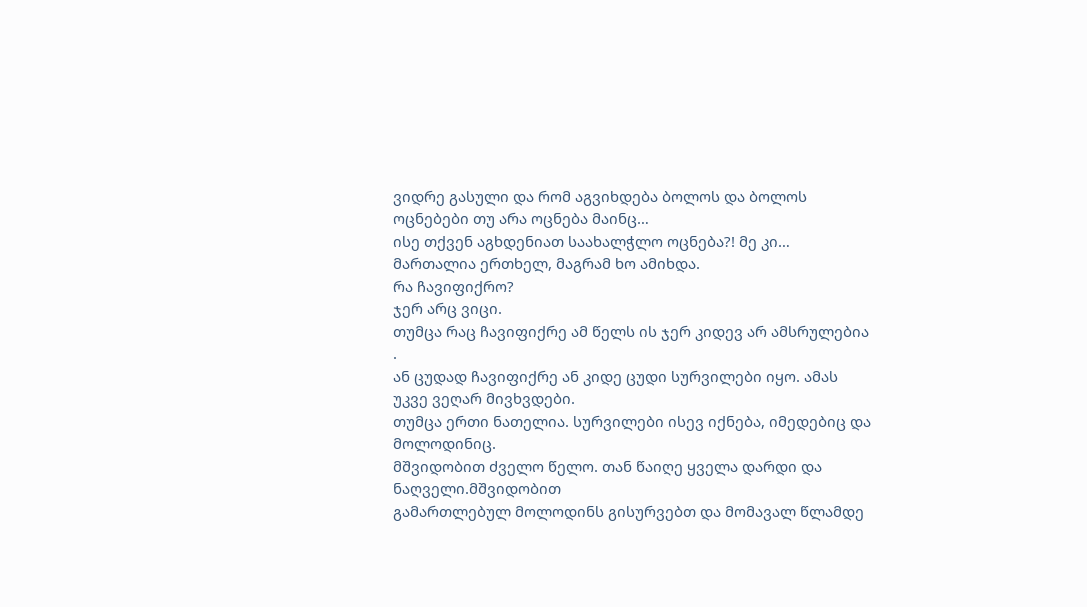ვიდრე გასული და რომ აგვიხდება ბოლოს და ბოლოს ოცნებები თუ არა ოცნება მაინც…
ისე თქვენ აგხდენიათ საახალჭლო ოცნება?! მე კი… მართალია ერთხელ, მაგრამ ხო ამიხდა.
რა ჩავიფიქრო?
ჯერ არც ვიცი.
თუმცა რაც ჩავიფიქრე ამ წელს ის ჯერ კიდევ არ ამსრულებია .
ან ცუდად ჩავიფიქრე ან კიდე ცუდი სურვილები იყო. ამას უკვე ვეღარ მივხვდები.
თუმცა ერთი ნათელია. სურვილები ისევ იქნება, იმედებიც და მოლოდინიც.
მშვიდობით ძველო წელო. თან წაიღე ყველა დარდი და ნაღველი.მშვიდობით
გამართლებულ მოლოდინს გისურვებთ და მომავალ წლამდე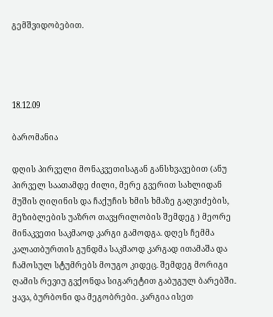გემშვიდობებით.




18.12.09

ბარომანია

დღის პირველი მონაკვეთისაგან განსხვავებით (ანუ პირველ საათამდე ძილი, მერე გვერით სახლიდან მუშის ღიღინის და ჩაქუჩის ხმის ხმაზე გაღვიძების, მეზიბლების უაზრო თავყრილობის შემდეგ ) მეორე მინაკვეთი საკმაოდ კარგი გამოდგა. დღეს ჩემმა კალათბურთის გუნდმა საკმაოდ კარგად ითამაშა და ჩამოსულ სტუმრებს მოუგო კიდეც. შემდეგ მორიგი ღამის რევიუ გვქონდა სიგარეტით გაბუგულ ბარებში. ყავა, ბურბონი და მეგობრები. კარგია ისეთ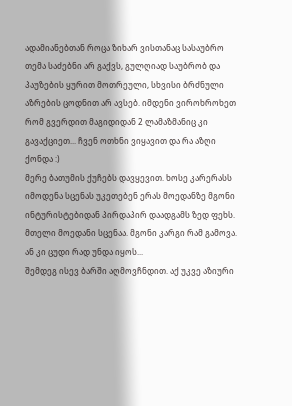ადამიანებთან როცა ზიხარ ვისთანაც სასაუბრო თემა საძებნი არ გაქვს, გულღიად საუბრობ და პაუზების ყურით მოთრეული, სხვისი ბრძნული აზრების ცოდნით არ ავსებ. იმდენი ვიროხროხეთ რომ გვერდით მაგიდიდან 2 ლამაზმანიც კი გავაქციეთ... ჩვენ ოთხნი ვიყავით და რა აზღი ქონდა :)
მერე ბათუმის ქუჩებს დავყევით. ხოსე კარერასს იმოდენა სცენას უკეთებენ ერას მოედანზე მგონი ინტურისტებიდან პირდაპირ დაადგამს ზედ ფეხს. მთელი მოედანი სცენაა. მგონი კარგი რამ გამოვა. ან კი ცუდი რად უნდა იყოს...
შემდეგ ისევ ბარში აღმოვჩნდით. აქ უკვე აზიური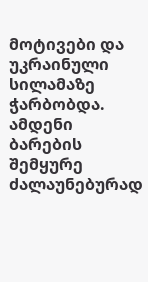მოტივები და უკრაინული სილამაზე ჭარბობდა. ამდენი ბარების შემყურე ძალაუნებურად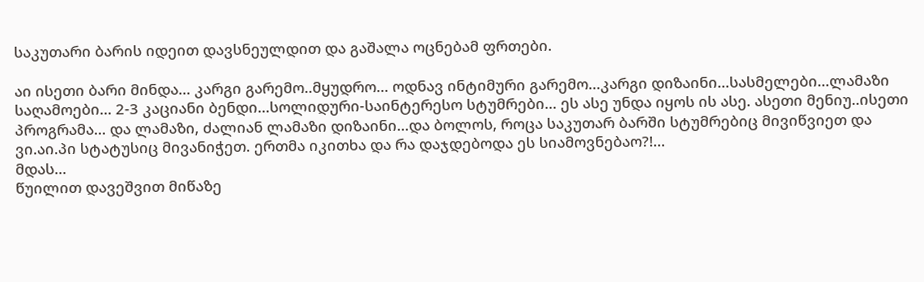საკუთარი ბარის იდეით დავსნეულდით და გაშალა ოცნებამ ფრთები.

აი ისეთი ბარი მინდა... კარგი გარემო..მყუდრო... ოდნავ ინტიმური გარემო...კარგი დიზაინი...სასმელები...ლამაზი საღამოები... 2-3 კაციანი ბენდი...სოლიდური-საინტერესო სტუმრები... ეს ასე უნდა იყოს ის ასე. ასეთი მენიუ..ისეთი პროგრამა... და ლამაზი, ძალიან ლამაზი დიზაინი...და ბოლოს, როცა საკუთარ ბარში სტუმრებიც მივიწვიეთ და ვი.აი.პი სტატუსიც მივანიჭეთ. ერთმა იკითხა და რა დაჯდებოდა ეს სიამოვნებაო?!...
მდას...
წუილით დავეშვით მიწაზე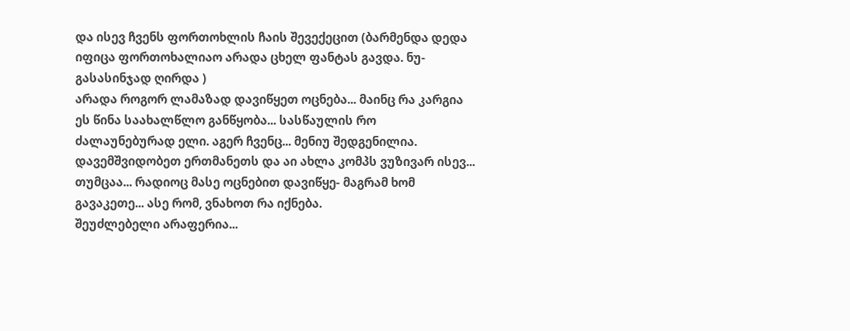და ისევ ჩვენს ფორთოხლის ჩაის შევექეცით (ბარმენდა დედა იფიცა ფორთოხალიაო არადა ცხელ ფანტას გავდა. ნუ-გასასინჯად ღირდა )
არადა როგორ ლამაზად დავიწყეთ ოცნება... მაინც რა კარგია ეს წინა საახალწლო განწყობა... სასწაულის რო ძალაუნებურად ელი. აგერ ჩვენც... მენიუ შედგენილია.
დავემშვიდობეთ ერთმანეთს და აი ახლა კომპს ვუზივარ ისევ...
თუმცაა... რადიოც მასე ოცნებით დავიწყე- მაგრამ ხომ გავაკეთე... ასე რომ, ვნახოთ რა იქნება.
შეუძლებელი არაფერია...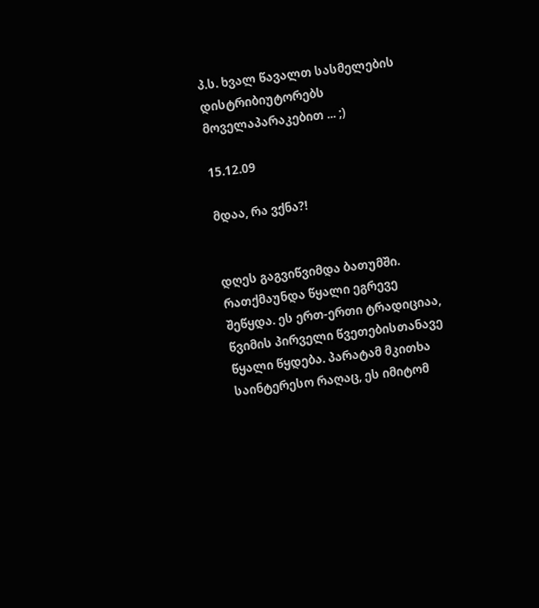პ.ს. ხვალ წავალთ სასმელების დისტრიბიუტორებს მოველაპარაკებით ... ;)

15.12.09

მდაა, რა ვქნა?!


დღეს გაგვიწვიმდა ბათუმში. რათქმაუნდა წყალი ეგრევე შეწყდა. ეს ერთ-ერთი ტრადიციაა, წვიმის პირველი წვეთებისთანავე წყალი წყდება. პარატამ მკითხა საინტერესო რაღაც, ეს იმიტომ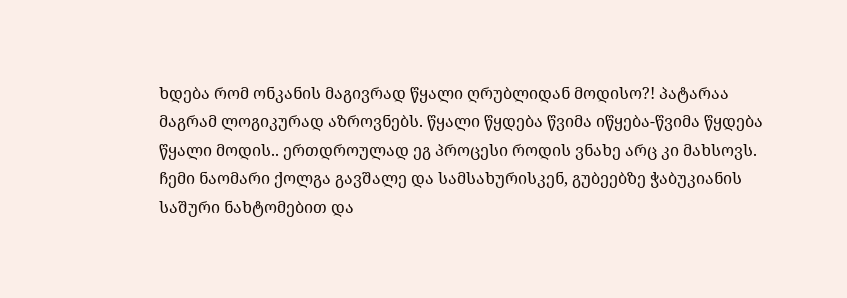ხდება რომ ონკანის მაგივრად წყალი ღრუბლიდან მოდისო?! პატარაა მაგრამ ლოგიკურად აზროვნებს. წყალი წყდება წვიმა იწყება-წვიმა წყდება წყალი მოდის.. ერთდროულად ეგ პროცესი როდის ვნახე არც კი მახსოვს.
ჩემი ნაომარი ქოლგა გავშალე და სამსახურისკენ, გუბეებზე ჭაბუკიანის საშური ნახტომებით და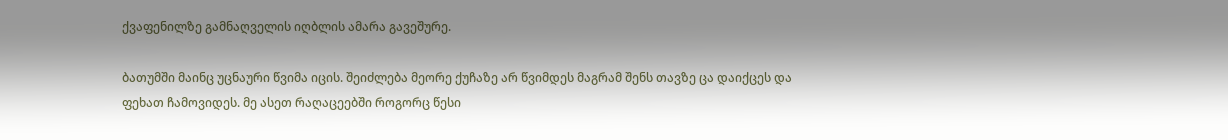ქვაფენილზე გამნაღველის იღბლის ამარა გავეშურე.

ბათუმში მაინც უცნაური წვიმა იცის. შეიძლება მეორე ქუჩაზე არ წვიმდეს მაგრამ შენს თავზე ცა დაიქცეს და ფეხათ ჩამოვიდეს. მე ასეთ რაღაცეებში როგორც წესი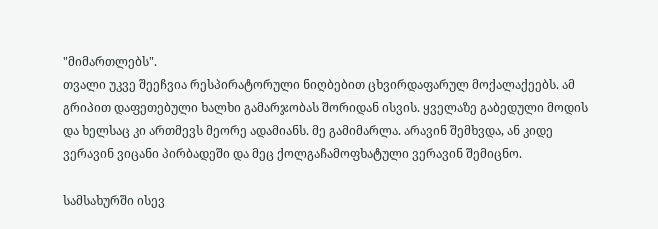"მიმართლებს".
თვალი უკვე შეეჩვია რესპირატორული ნიღბებით ცხვირდაფარულ მოქალაქეებს. ამ გრიპით დაფეთებული ხალხი გამარჯობას შორიდან ისვის. ყველაზე გაბედული მოდის და ხელსაც კი ართმევს მეორე ადამიანს. მე გამიმარლა. არავინ შემხვდა, ან კიდე ვერავინ ვიცანი პირბადეში და მეც ქოლგაჩამოფხატული ვერავინ შემიცნო.

სამსახურში ისევ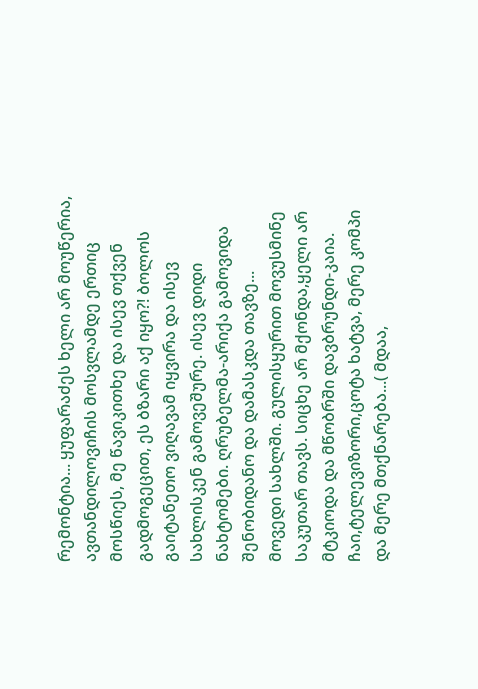რემონტია... ყუფარაძეს ხელი არ მოუწერია, ავთანდილოვიჩის მოსვლამდე ერთიც მოსწიეს, მე წავიკითხე და ისევ თქვენ გადმოგეცით, ეს ბზარი აქ იყო?! ბოლოს გაიტანეთო ვიღავამ იყვირა და ისევ სახლისკენ გამოვეშურე. ისევ დიდი ნახტომები. ღრუბელმა-არიქა გამოვიდა შენობიდანო და დამასკდა თავზე...
მოვედი სახლში. გულისყურით მოვუსმინე საკუთარ თავს. სიცხე არ მქონდა,ყელი არ მტკიოდა და მწობრში დავბრუნდი-კაია.
ჩაი,ტელევიზორი,ცოტა ხატვა, მერე კომპი და მერე მთქნარება...( მდაა,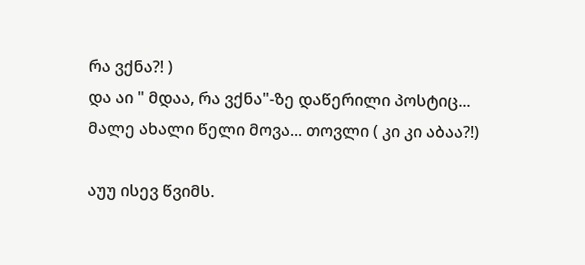რა ვქნა?! )
და აი " მდაა, რა ვქნა"-ზე დაწერილი პოსტიც...
მალე ახალი წელი მოვა... თოვლი ( კი კი აბაა?!)

აუუ ისევ წვიმს.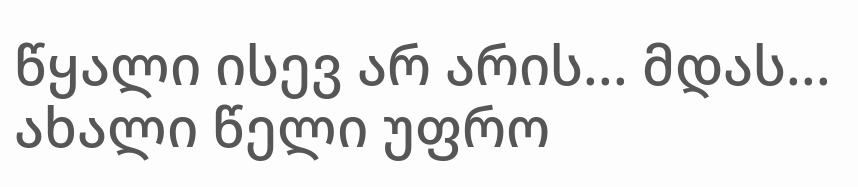წყალი ისევ არ არის... მდას... ახალი წელი უფრო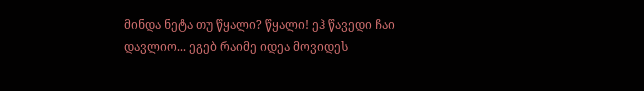მინდა ნეტა თუ წყალი? წყალი! ეჰ წავედი ჩაი დავლიო... ეგებ რაიმე იდეა მოვიდეს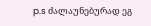p.s ძალაუნებურად ეგ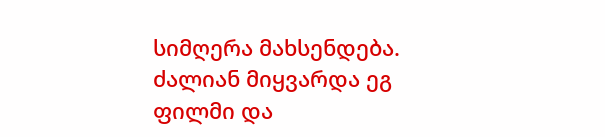სიმღერა მახსენდება. ძალიან მიყვარდა ეგ ფილმი და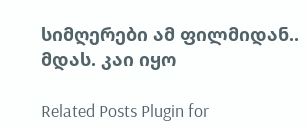სიმღერები ამ ფილმიდან.. მდას. კაი იყო

Related Posts Plugin for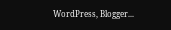WordPress, Blogger...